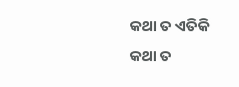କଥା ତ ଏତିକି
କଥା ତ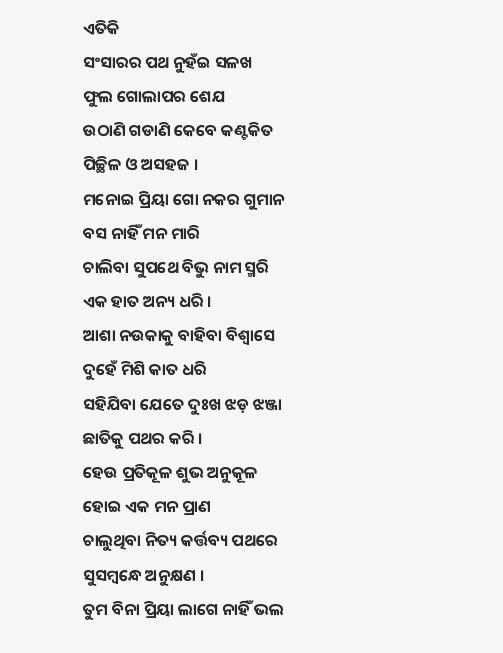ଏତିକି
ସଂସାରର ପଥ ନୁହଁଇ ସଳଖ
ଫୁଲ ଗୋଲାପର ଶେଯ
ଉଠାଣି ଗଡାଣି କେବେ କଣ୍ଟକିତ
ପିଚ୍ଛିଳ ଓ ଅସହଜ ।
ମନୋଇ ପ୍ରିୟା ଗୋ ନକର ଗୁମାନ
ବସ ନାହିଁ ମନ ମାରି
ଚାଲିବା ସୁପଥେ ବିଭୁ ନାମ ସ୍ମରି
ଏକ ହାତ ଅନ୍ୟ ଧରି ।
ଆଶା ନଉକାକୁ ବାହିବା ବିଶ୍ୱାସେ
ଦୁହେଁ ମିଶି କାତ ଧରି
ସହିଯିବା ଯେତେ ଦୁଃଖ ଝଡ଼ ଝଞ୍ଜା
ଛାତିକୁ ପଥର କରି ।
ହେଉ ପ୍ରତିକୂଳ ଶୁଭ ଅନୁକୂଳ
ହୋଇ ଏକ ମନ ପ୍ରାଣ
ଚାଲୁଥିବା ନିତ୍ୟ କର୍ତ୍ତବ୍ୟ ପଥରେ
ସୁସମ୍ବନ୍ଧେ ଅନୁକ୍ଷଣ ।
ତୁମ ବିନା ପ୍ରିୟା ଲାଗେ ନାହିଁ ଭଲ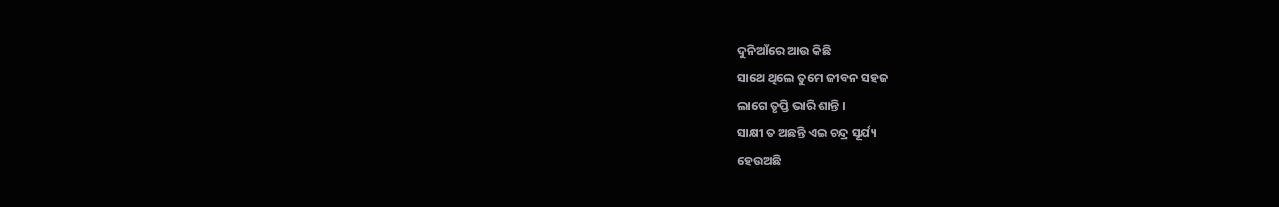ଦୁନିଆଁରେ ଆଉ କିଛି
ସାଥେ ଥିଲେ ତୁମେ ଜୀବନ ସହଜ
ଲାଗେ ତୃପ୍ତି ଭାରି ଶାନ୍ତି ।
ସାକ୍ଷୀ ତ ଅଛନ୍ତି ଏଇ ଚନ୍ଦ୍ର ସୂର୍ଯ୍ୟ
ହେଉଅଛି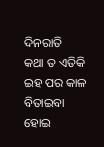ଦିନରାତି
କଥା ତ ଏତିକି ଇହ ପର କାଳ
ବିତାଇବା ହୋଇ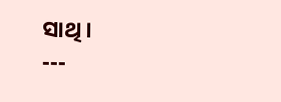ସାଥି ।
---